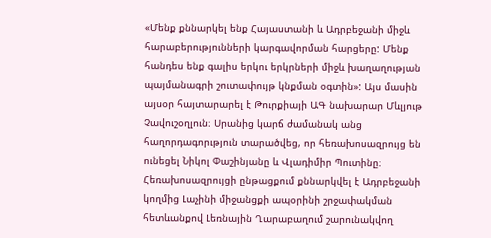«Մենք քննարկել ենք Հայաստանի և Ադրբեջանի միջև հարաբերությունների կարգավորման հարցերը: Մենք հանդես ենք գալիս երկու երկրների միջև խաղաղության պայմանագրի շուտափույթ կնքման օգտին»: Այս մասին այսօր հայտարարել է Թուրքիայի ԱԳ նախարար Մևլյութ Չավուշօղլուն։ Սրանից կարճ ժամանակ անց հաղորդագորւթյուն տարածվեց, որ հեռախոսազրույց են ունեցել Նիկոլ Փաշինյանը և Վլադիմիր Պուտինը։ Հեռախոսազրույցի ընթացքում քննարկվել է Ադրբեջանի կողմից Լաչինի միջանցքի ապօրինի շրջափակման հետևանքով Լեռնային Ղարաբաղում շարունակվող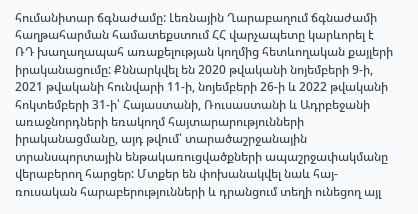հումանիտար ճգնաժամը: Լեռնային Ղարաբաղում ճգնաժամի հաղթահարման համատեքստում ՀՀ վարչապետը կարևորել է ՌԴ խաղաղապահ առաքելության կողմից հետևողական քայլերի իրականացումը: Քննարկվել են 2020 թվականի նոյեմբերի 9-ի, 2021 թվականի հունվարի 11-ի, նոյեմբերի 26-ի և 2022 թվականի հոկտեմբերի 31-ի՝ Հայաստանի, Ռուսաստանի և Ադրբեջանի առաջնորդների եռակողմ հայտարարությունների իրականացմանը, այդ թվում՝ տարածաշրջանային տրանսպորտային ենթակառուցվածքների ապաշրջափակմանը վերաբերող հարցեր: Մտքեր են փոխանակվել նաև հայ-ռուսական հարաբերությունների և դրանցում տեղի ունեցող այլ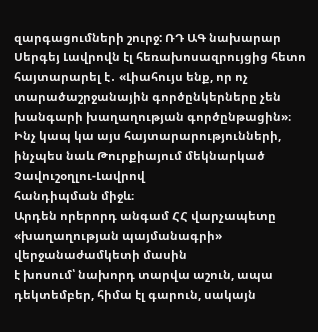զարգացումների շուրջ: ՌԴ ԱԳ նախարար Սերգեյ Լավրովն էլ հեռախոսազրույցից հետո հայտարարել է․ «Լիահույս ենք, որ ոչ տարածաշրջանային գործընկերները չեն խանգարի խաղաղության գործընթացին»։
Ինչ կապ կա այս հայտարարությունների, ինչպես նաև Թուրքիայում մեկնարկած Չավուշօղլու-Լավրով
հանդիպման միջև։
Արդեն որերորդ անգամ ՀՀ վարչապետը «խաղաղության պայմանագրի» վերջանաժամկետի մասին
է խոսում՝ նախորդ տարվա աշուն, ապա դեկտեմբեր, հիմա էլ գարուն, սակայն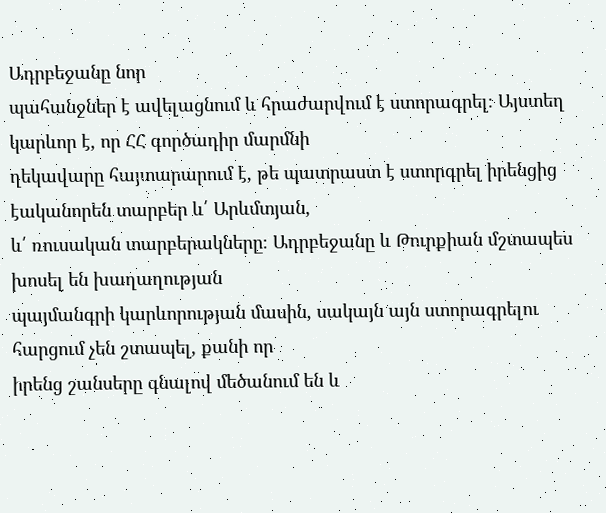Ադրբեջանը նոր
պահանջներ է ավելացնում և հրաժարվում է ստորագրել։ Այստեղ կարևոր է, որ ՀՀ գործադիր մարմնի
ղեկավարը հայտարարում է, թե պատրաստ է ստորգրել իրենցից էականորեն տարբեր և՛ Արևմտյան,
և՛ ռուսական տարբերակները։ Ադրբեջանը և Թուրքիան մշտապես խոսել են խաղաղության
պայմանգրի կարևորության մասին, սակայն այն ստորագրելու հարցում չեն շտապել, քանի որ
իրենց շանսերը գնալով մեծանում են և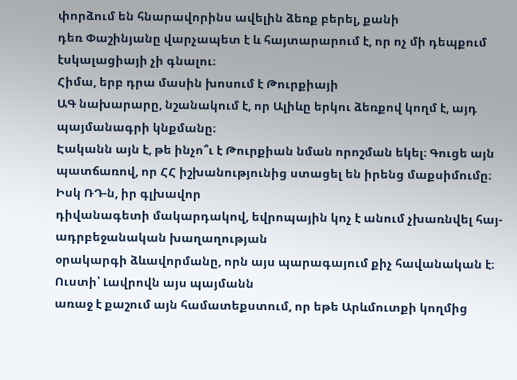փորձում են հնարավորինս ավելին ձեռք բերել, քանի
դեռ Փաշինյանը վարչապետ է և հայտարարում է, որ ոչ մի դեպքում էսկալացիայի չի գնալու։
Հիմա, երբ դրա մասին խոսում է Թուրքիայի
ԱԳ նախարարը, նշանակում է, որ Ալիևը երկու ձեռքով կողմ է, այդ պայմանագրի կնքմանը։
Էականն այն է, թե ինչո՞ւ է Թուրքիան նման որոշման եկել։ Գուցե այն
պատճառով, որ ՀՀ իշխանությունից ստացել են իրենց մաքսիմումը։ Իսկ ՌԴ-ն, իր գլխավոր
դիվանագետի մակարդակով, եվրոպային կոչ է անում չխառնվել հայ-ադրբեջանական խաղաղության
օրակարգի ձևավորմանը, որն այս պարագայում քիչ հավանական է։ Ուստի՝ Լավրովն այս պայմանն
առաջ է քաշում այն համատեքստում, որ եթե Արևմուտքի կողմից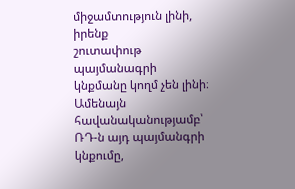միջամտություն լինի, իրենք
շուտափութ պայմանագրի կնքմանը կողմ չեն լինի։ Ամենայն հավանականությամբ՝ ՌԴ-ն այդ պայմանգրի կնքումը,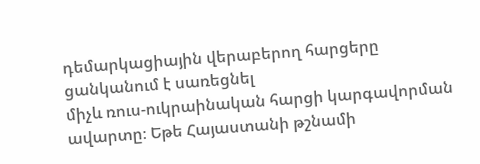դեմարկացիային վերաբերող հարցերը ցանկանում է սառեցնել
միչև ռուս-ուկրաինական հարցի կարգավորման ավարտը։ Եթե Հայաստանի թշնամի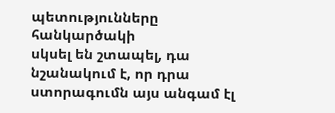պետությունները հանկարծակի
սկսել են շտապել, դա նշանակում է, որ դրա ստորագումն այս անգամ էլ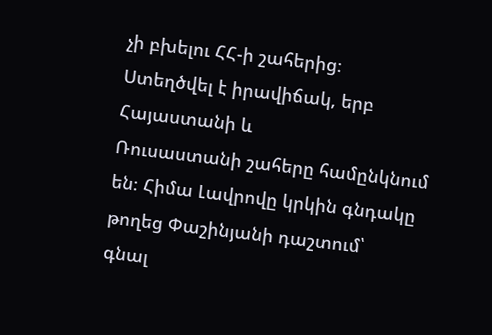չի բխելու ՀՀ-ի շահերից։
Ստեղծվել է իրավիճակ, երբ Հայաստանի և
Ռուսաստանի շահերը համընկնում են։ Հիմա Լավրովը կրկին գնդակը թողեց Փաշինյանի դաշտում՝
գնալ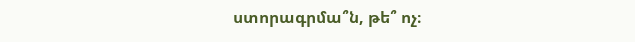ստորագրմա՞ն, թե՞ ոչ։